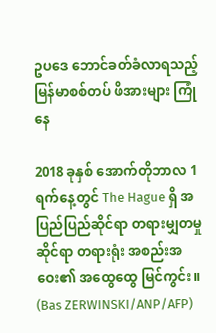ဥပဒေ ဘောင်ခတ်ခံလာရသည့် မြန်မာစစ်တပ် ဖိအားများ ကြုံနေ

2018 ခုနှစ် အောက်တိုဘာလ 1 ရက်နေ့တွင် The Hague ရှိ အပြည်ပြည်ဆိုင်ရာ တရားမျှတမှုဆိုင်ရာ တရားရုံး အစည်းအဝေး၏ အထွေထွေ မြင်ကွင်း။ (Bas ZERWINSKI/ANP/AFP)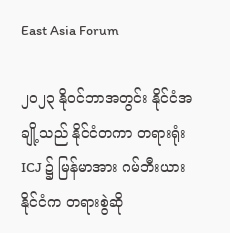East Asia Forum

၂၀၂၃ နိုဝင်ဘာအတွင်း နိုင်ငံအချို့သည် နိုင်ငံတကာ တရားရုံး ICJ ၌ မြန်မာအား ဂမ်ဘီးယားနိုင်ငံက တရားစွဲဆို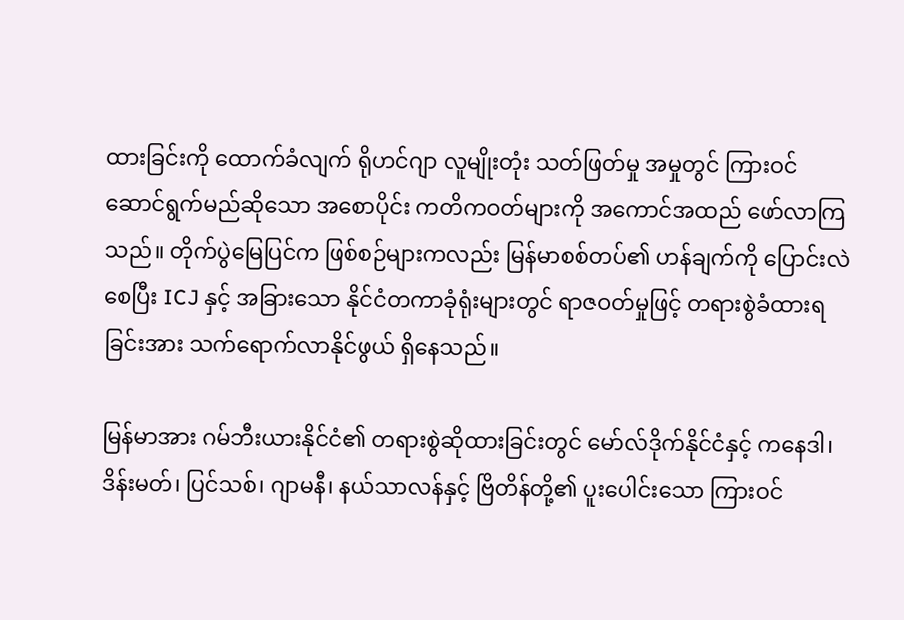ထားခြင်းကို ထောက်ခံလျက် ရိုဟင်ဂျာ လူမျိုးတုံး သတ်ဖြတ်မှု အမှုတွင် ကြားဝင်ဆောင်ရွက်မည်ဆိုသော အစောပိုင်း ကတိကဝတ်များကို အကောင်အထည် ဖော်လာကြသည်။ တိုက်ပွဲမြေပြင်က ဖြစ်စဉ်များကလည်း မြန်မာစစ်တပ်၏ ဟန်ချက်ကို ပြောင်းလဲစေပြီး ICJ နှင့် အခြားသော နိုင်ငံတကာခုံရုံးများတွင် ရာဇဝတ်မှုဖြင့် တရားစွဲခံထားရခြင်းအား သက်ရောက်လာနိုင်ဖွယ် ရှိနေသည်။

မြန်မာအား ဂမ်ဘီးယားနိုင်ငံ၏ တရားစွဲဆိုထားခြင်းတွင် မော်လ်ဒိုက်နိုင်ငံနှင့် ကနေဒါ၊ ဒိန်းမတ်၊ ပြင်သစ်၊ ဂျာမနီ၊ နယ်သာလန်နှင့် ဗြိတိန်တို့၏ ပူးပေါင်းသော ကြားဝင်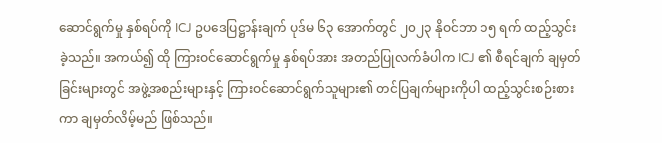ဆောင်ရွက်မှု နှစ်ရပ်ကို ICJ ဥပဒေပြဋ္ဌာန်းချက် ပုဒ်မ ၆၃ အောက်တွင် ၂၀၂၃ နိုဝင်ဘာ ၁၅ ရက် ထည့်သွင်းခဲ့သည်။ အကယ်၍ ထို ကြားဝင်ဆောင်ရွက်မှု နှစ်ရပ်အား အတည်ပြုလက်ခံပါက ICJ ၏ စီရင်ချက် ချမှတ်ခြင်းများတွင် အဖွဲ့အစည်းများနှင့် ကြားဝင်ဆောင်ရွက်သူများ၏ တင်ပြချက်များကိုပါ ထည့်သွင်းစဉ်းစားကာ ချမှတ်လိမ့်မည် ဖြစ်သည်။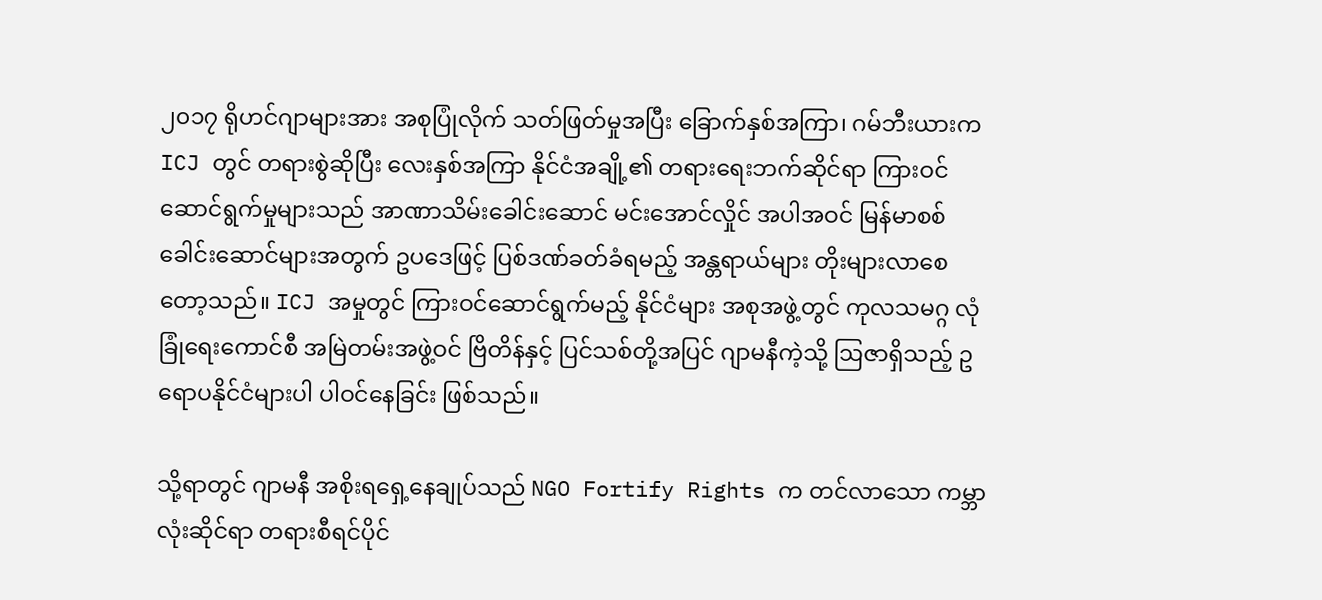၂၀၁၇ ရိုဟင်ဂျာများအား အစုပြုံလိုက် သတ်ဖြတ်မှုအပြီး ခြောက်နှစ်အကြာ၊ ဂမ်ဘီးယားက ICJ တွင် တရားစွဲဆိုပြီး လေးနှစ်အကြာ နိုင်ငံအချို့၏ တရားရေးဘက်ဆိုင်ရာ ကြားဝင်ဆောင်ရွက်မှုများသည် အာဏာသိမ်းခေါင်းဆောင် မင်းအောင်လှိုင် အပါအဝင် မြန်မာစစ်ခေါင်းဆောင်များအတွက် ဥပဒေဖြင့် ပြစ်ဒဏ်ခတ်ခံရမည့် အန္တရာယ်များ တိုးများလာစေတော့သည်။ ICJ အမှုတွင် ကြားဝင်ဆောင်ရွက်မည့် နိုင်ငံများ အစုအဖွဲ့တွင် ကုလသမဂ္ဂ လုံခြုံရေးကောင်စီ အမြဲတမ်းအဖွဲ့ဝင် ဗြိတိန်နှင့် ပြင်သစ်တို့အပြင် ဂျာမနီကဲ့သို့ ဩဇာရှိသည့် ဥရောပနိုင်ငံများပါ ပါဝင်နေခြင်း ဖြစ်သည်။

သို့ရာတွင် ဂျာမနီ အစိုးရရှေ့နေချုပ်သည် NGO Fortify Rights က တင်လာသော ကမ္ဘာလုံးဆိုင်ရာ တရားစီရင်ပိုင်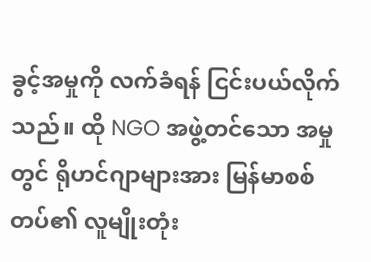ခွင့်အမှုကို လက်ခံရန် ငြင်းပယ်လိုက်သည်။ ထို NGO အဖွဲ့တင်သော အမှုတွင် ရိုဟင်ဂျာများအား မြန်မာစစ်တပ်၏ လူမျိုးတုံး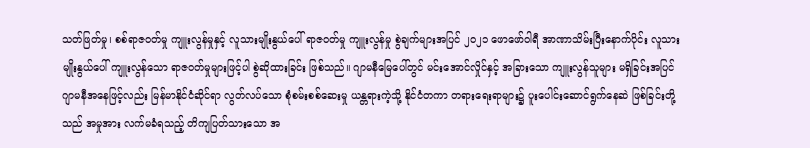သတ်ဖြတ်မှု၊ စစ်ရာဇဝတ်မှု ကျူးလွန်မှုနှင့် လူသားမျိုးနွယ်ပေါ် ရာဇဝတ်မှု ကျူးလွန်မှု စွဲချက်များအပြင် ၂၀၂၁ ဖောဖော်ဝါရီ အာဏာသိမ်းပြီးနောက်ပိုင်း လူသားမျိုးနွယ်ပေါ် ကျူးလွန်သော ရာဇဝတ်မှုများဖြင့်ပါ စွဲဆိုထားခြင်း ဖြစ်သည်။ ဂျာမနီမြေပေါ်တွင် မင်းအောင်လှိုင်နှင့် အခြားသော ကျူးလွန်သူများ မရှိခြင်းအပြင် ဂျာမနီအနေဖြင့်လည်း မြန်မာနိုင်ငံဆိုင်ရာ လွတ်လပ်သော စုံစမ်းစစ်ဆေးမှု ယန္တရားကဲ့သို့ နိုင်ငံတကာ တရားရေးရာများ၌ ပူးပေါင်းဆောင်ရွက်နေဆဲ ဖြစ်ခြင်းတို့သည် အမှုအား လက်မခံရသည့် တိကျပြတ်သားသော အ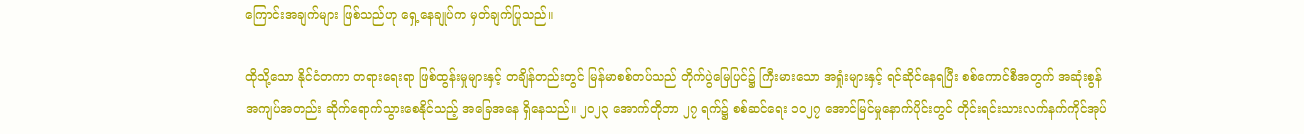ကြောင်းအချက်များ ဖြစ်သည်ဟု ရှေ့နေချုပ်က မှတ်ချက်ပြုသည်။

ထိုသို့သော နိုင်ငံတကာ တရားရေးရာ ဖြစ်ထွန်းမှုများနှင့် တချိန်တည်းတွင် မြန်မာစစ်တပ်သည် တိုက်ပွဲမြေပြင်၌ ကြီးမားသော အရှုံးများနှင့် ရင်ဆိုင်နေရပြီး စစ်ကောင်စီအတွက် အဆုံးစွန် အကျပ်အတည်း ဆိုက်ရောက်သွားစေနိုင်သည့် အခြေအနေ ရှိနေသည်။ ၂၀၂၃ အောက်တိုဘာ ၂၇ ရက်၌ စစ်ဆင်ရေး ၁၀၂၇ အောင်မြင်မှုနောက်ပိုင်းတွင် တိုင်းရင်းသားလက်နက်ကိုင်အုပ်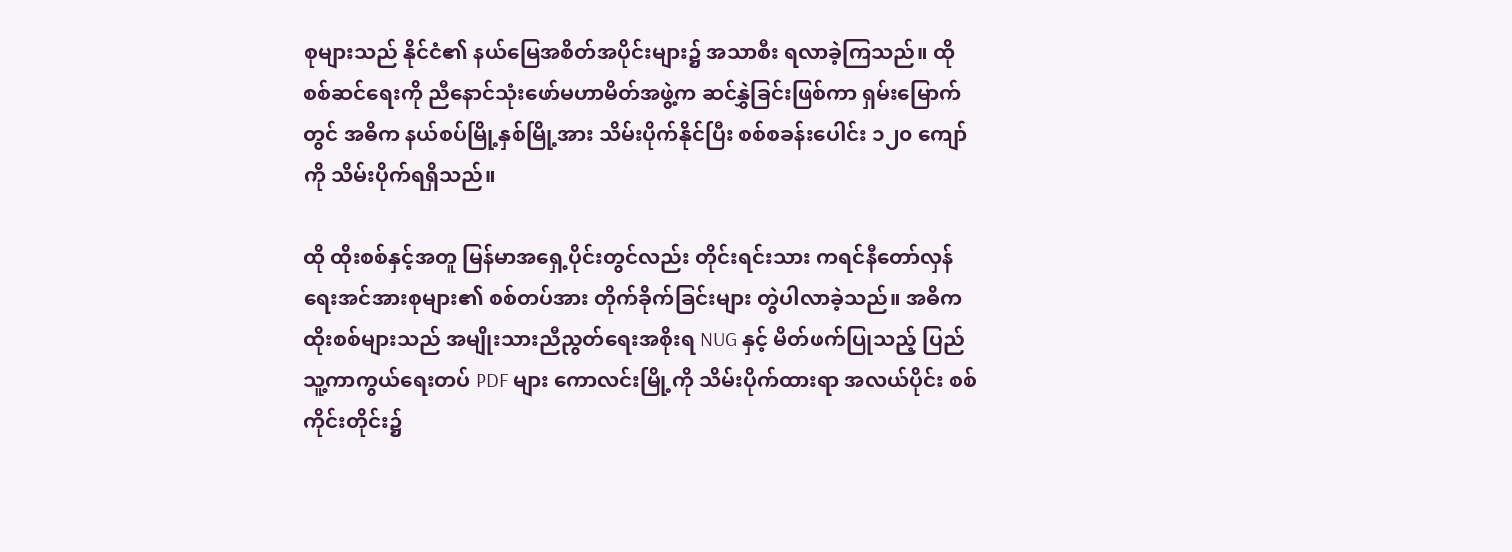စုများသည် နိုင်ငံ၏ နယ်မြေအစိတ်အပိုင်းများ၌ အသာစီး ရလာခဲ့ကြသည်။ ထို စစ်ဆင်ရေးကို ညီနောင်သုံးဖော်မဟာမိတ်အဖွဲ့က ဆင်နွှဲခြင်းဖြစ်ကာ ရှမ်းမြောက်တွင် အဓိက နယ်စပ်မြို့နှစ်မြို့အား သိမ်းပိုက်နိုင်ပြီး စစ်စခန်းပေါင်း ၁၂၀ ကျော်ကို သိမ်းပိုက်ရရှိသည်။

ထို ထိုးစစ်နှင့်အတူ မြန်မာအရှေ့ပိုင်းတွင်လည်း တိုင်းရင်းသား ကရင်နီတော်လှန်ရေးအင်အားစုများ၏ စစ်တပ်အား တိုက်ခိုက်ခြင်းများ တွဲပါလာခဲ့သည်။ အဓိက ထိုးစစ်များသည် အမျိုးသားညီညွတ်ရေးအစိုးရ NUG နှင့် မိတ်ဖက်ပြုသည့် ပြည်သူ့ကာကွယ်ရေးတပ် PDF များ ကောလင်းမြို့ကို သိမ်းပိုက်ထားရာ အလယ်ပိုင်း စစ်ကိုင်းတိုင်း၌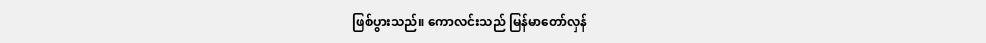ဖြစ်ပွားသည်။ ကောလင်းသည် မြန်မာတော်လှန်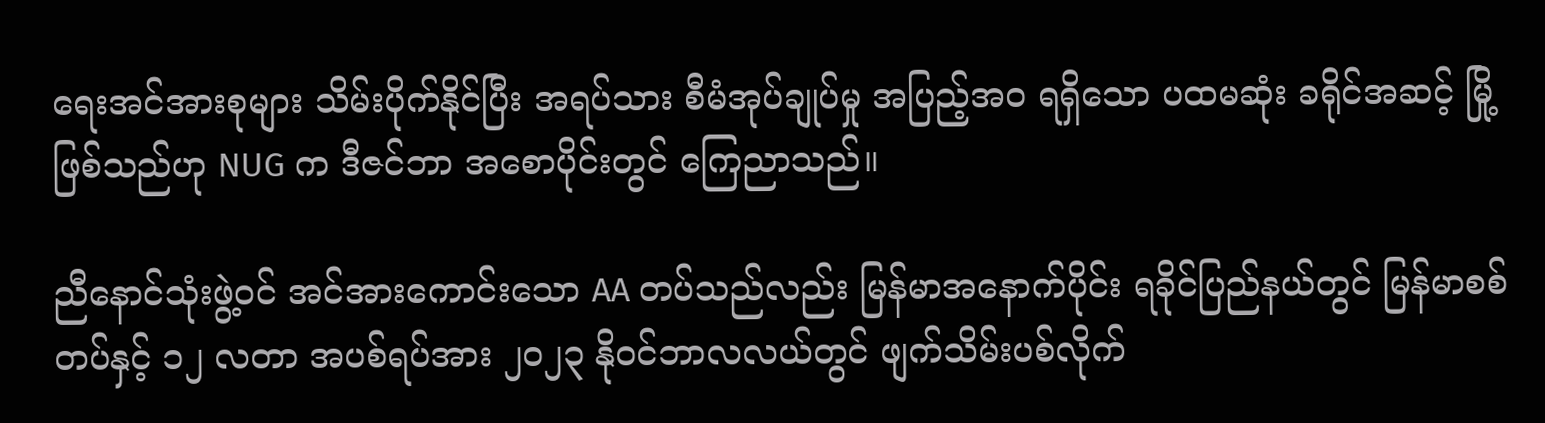ရေးအင်အားစုများ သိမ်းပိုက်နိုင်ပြီး အရပ်သား စီမံအုပ်ချုပ်မှု အပြည့်အဝ ရရှိသော ပထမဆုံး ခရိုင်အဆင့် မြို့ဖြစ်သည်ဟု NUG က ဒီဇင်ဘာ အစောပိုင်းတွင် ကြေညာသည်။

ညီနောင်သုံးဖွဲ့ဝင် အင်အားကောင်းသော AA တပ်သည်လည်း မြန်မာအနောက်ပိုင်း ရခိုင်ပြည်နယ်တွင် မြန်မာစစ်တပ်နှင့် ၁၂ လတာ အပစ်ရပ်အား ၂၀၂၃ နိုဝင်ဘာလလယ်တွင် ဖျက်သိမ်းပစ်လိုက်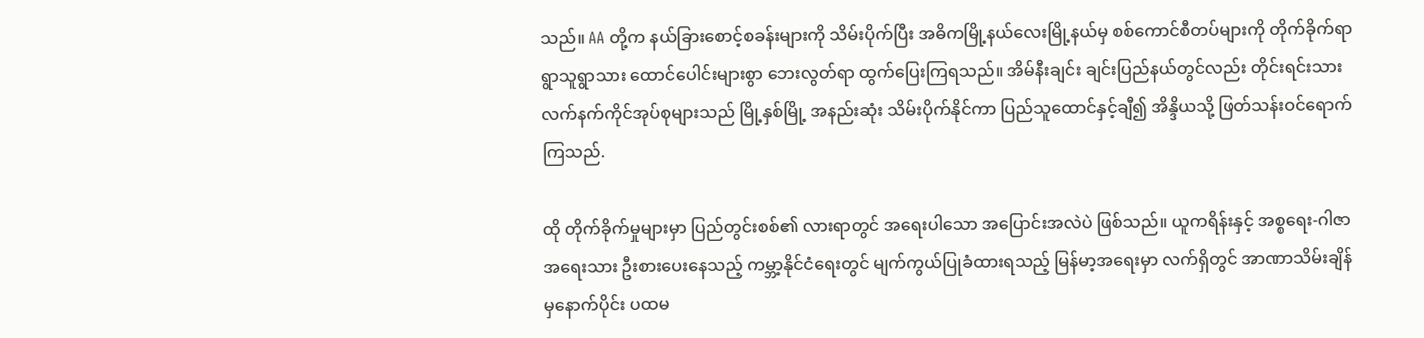သည်။ AA တို့က နယ်ခြားစောင့်စခန်းများကို သိမ်းပိုက်ပြီး အဓိကမြို့နယ်လေးမြို့နယ်မှ စစ်ကောင်စီတပ်များကို တိုက်ခိုက်ရာ ရွာသူရွာသား ထောင်ပေါင်းများစွာ ဘေးလွတ်ရာ ထွက်ပြေးကြရသည်။ အိမ်နီးချင်း ချင်းပြည်နယ်တွင်လည်း တိုင်းရင်းသားလက်နက်ကိုင်အုပ်စုများသည် မြို့နှစ်မြို့ အနည်းဆုံး သိမ်းပိုက်နိုင်ကာ ပြည်သူထောင်နှင့်ချီ၍ အိန္ဒိယသို့ ဖြတ်သန်းဝင်ရောက်ကြသည်.

ထို တိုက်ခိုက်မှုများမှာ ပြည်တွင်းစစ်၏ လားရာတွင် အရေးပါသော အပြောင်းအလဲပဲ ဖြစ်သည်။ ယူကရိန်းနှင့် အစ္စရေး-ဂါဇာအရေးသား ဦးစားပေးနေသည့် ကမ္ဘာ့နိုင်ငံရေးတွင် မျက်ကွယ်ပြုခံထားရသည့် မြန်မာ့အရေးမှာ လက်ရှိတွင် အာဏာသိမ်းချိန်မှနောက်ပိုင်း ပထမ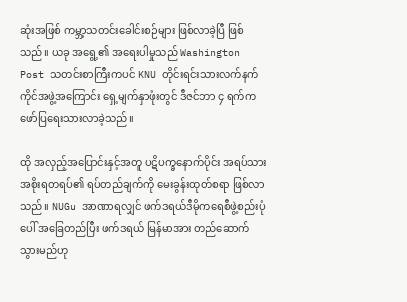ဆုံးအဖြစ် ကမ္ဘာ့သတင်းခေါင်းစဉ်များ ဖြစ်လာခဲ့ပြီ ဖြစ်သည်။ ယခု အရွေ့၏ အရေးပါမှုသည် Washington Post သတင်းစာကြီးကပင် KNU တိုင်းရင်းသားလက်နက်ကိုင်အဖွဲ့အကြောင်း ရှေ့မျက်နှာဖုံးတွင် ဒီဇင်ဘာ ၄ ရက်က ဖော်ပြရေးသားလာခဲ့သည်။

ထို အလှည့်အပြောင်းနှင့်အတူ ပဋိပက္ခနောက်ပိုင်း အရပ်သားအစိုးရတရပ်၏ ရပ်တည်ချက်ကို မေးခွန်းထုတ်စရာ ဖြစ်လာသည်။ NUGu အာဏာရလျှင် ဖက်ဒရယ်ဒီမိုကရေစီဖွဲ့စည်းပုံပေါ် အခြေတည်ပြီး ဖက်ဒရယ် မြန်မာအား တည်ဆောက်သွားမည်ဟု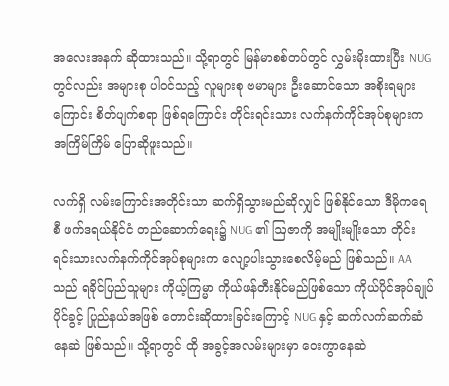အလေးအနက် ဆိုထားသည်။ သို့ရာတွင် မြန်မာစစ်တပ်တွင် လွှမ်းမိုးထားပြီး NUG တွင်လည်း အများစု ပါဝင်သည့် လူများစု ဗမာများ ဦးဆောင်သော အစိုးရများကြောင်း စိတ်ပျက်စရာ ဖြစ်ရကြောင်း တိုင်းရင်းသား လက်နက်ကိုင်အုပ်စုများက အကြိမ်ကြိမ် ပြောဆိုဖူးသည်။

လက်ရှိ လမ်းကြောင်းအတိုင်းသာ ဆက်ရှိသွားမည်ဆိုလျှင် ဖြစ်နိုင်သော ဒီမိုကရေစီ ဖက်ဒရယ်နိုင်ငံ တည်ဆောက်ရေး၌ NUG ၏ ဩဇာကို အမျိုးမျိုးသော တိုင်းရင်းသားလက်နက်ကိုင်အုပ်စုများက လျော့ပါးသွားစေလိမ့်မည် ဖြစ်သည်။ AA သည် ရခိုင်ပြည်သူများ ကိုယ့်ကြမ္မာ ကိုယ်ဖန်တီးနိုင်မည်ဖြစ်သော ကိုယ်ပိုင်အုပ်ချုပ်ပိုင်ခွင့် ပြုည်နယ်အဖြစ် တောင်းဆိုထားခြင်းကြောင့် NUG နှင့် ဆက်လက်ဆက်ဆံနေဆဲ ဖြစ်သည်။ သို့ရာတွင် ထို အခွင့်အလမ်းများမှာ ဝေးကွာနေဆဲ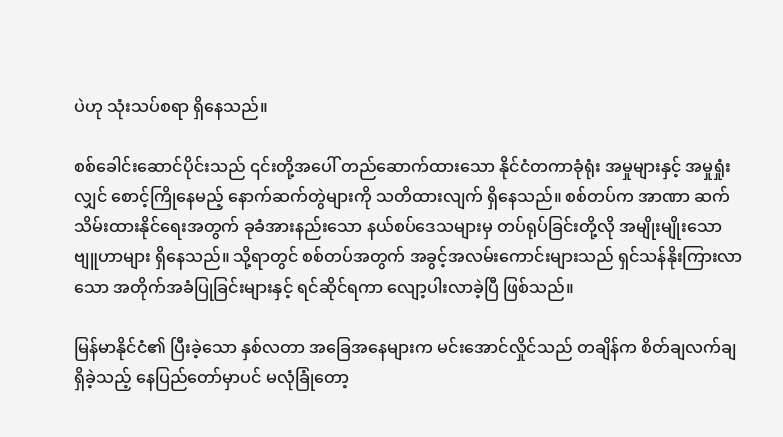ပဲဟု သုံးသပ်စရာ ရှိနေသည်။

စစ်ခေါင်းဆောင်ပိုင်းသည် ၎င်းတို့အပေါ် တည်ဆောက်ထားသော နိုင်ငံတကာခုံရုံး အမှုများနှင့် အမှုရှုံးလျှင် စောင့်ကြိုနေမည့် နောက်ဆက်တွဲများကို သတိထားလျက် ရှိနေသည်။ စစ်တပ်က အာဏာ ဆက်သိမ်းထားနိုင်ရေးအတွက် ခုခံအားနည်းသော နယ်စပ်ဒေသများမှ တပ်ရုပ်ခြင်းတို့လို အမျိုးမျိုးသော ဗျူဟာများ ရှိနေသည်။ သို့ရာတွင် စစ်တပ်အတွက် အခွင့်အလမ်းကောင်းများသည် ရှင်သန်နိုးကြားလာသော အတိုက်အခံပြုခြင်းများနှင့် ရင်ဆိုင်ရကာ လျော့ပါးလာခဲ့ပြီ ဖြစ်သည်။

မြန်မာနိုင်ငံ၏ ပြီးခဲ့သော နှစ်လတာ အခြေအနေများက မင်းအောင်လှိုင်သည် တချိန်က စိတ်ချလက်ချ ရှိခဲ့သည့် နေပြည်တော်မှာပင် မလုံခြုံတော့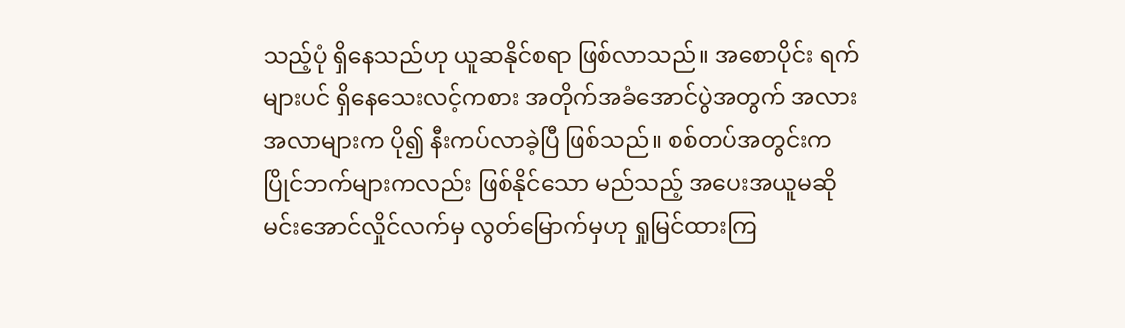သည့်ပုံ ရှိနေသည်ဟု ယူဆနိုင်စရာ ဖြစ်လာသည်။ အစောပိုင်း ရက်များပင် ရှိနေသေးလင့်ကစား အတိုက်အခံအောင်ပွဲအတွက် အလားအလာများက ပို၍ နီးကပ်လာခဲ့ပြီ ဖြစ်သည်။ စစ်တပ်အတွင်းက ပြိုင်ဘက်များကလည်း ဖြစ်နိုင်သော မည်သည့် အပေးအယူမဆို မင်းအောင်လှိုင်လက်မှ လွတ်မြောက်မှဟု ရှုမြင်ထားကြ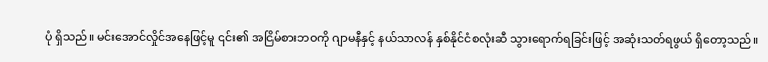ပုံ ရှိသည်။ မင်းအောင်လှိုင်အနေဖြင့်မူ ၎င်း၏ အငြိမ်စားဘဝကို ဂျာမနီနှင့် နယ်သာလန် နှစ်နိုင်ငံစလုံးဆီ သွားရောက်ရခြင်းဖြင့် အဆုံးသတ်ရဖွယ် ရှိတော့သည်။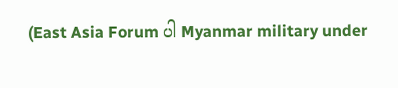(East Asia Forum ပါ Myanmar military under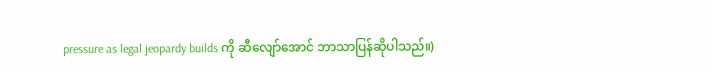pressure as legal jeopardy builds ကို ဆီလျော်အောင် ဘာသာပြန်ဆိုပါသည်။)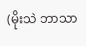(မိုးသဲ ဘာသာ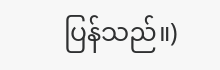ပြန်သည်။)